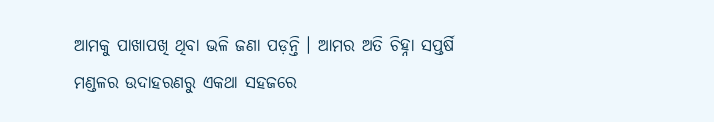ଆମକୁ ପାଖାପଖି ଥିବା ଭଳି ଜଣା ପଡ଼ନ୍ତି । ଆମର ଅତି ଚିହ୍ନା ସପ୍ତର୍ଷି ମଣ୍ଡଳର ଉଦାହରଣରୁ ଏକଥା ସହଜରେ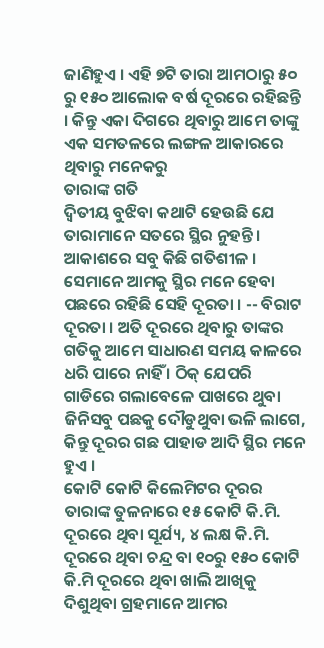ଜାଣିହୁଏ । ଏହି ୭ଟି ତାରା ଆମଠାରୁ ୫୦ ରୁ ୧୫୦ ଆଲୋକ ବର୍ଷ ଦୂରରେ ରହିଛନ୍ତି । କିନ୍ତୁ ଏକା ଦିଗରେ ଥିବାରୁ ଆମେ ତାଙ୍କୁ ଏକ ସମତଳରେ ଲଙ୍ଗଳ ଆକାରରେ ଥିବାରୁ ମନେକରୁ
ତାରାଙ୍କ ଗତି
ଦ୍ୱିତୀୟ ବୁଝିବା କଥାଟି ହେଉଛି ଯେ ତାରାମାନେ ସତରେ ସ୍ଥିର ନୁହନ୍ତି । ଆକାଶରେ ସବୁ କିଛି ଗତିଶୀଳ । ସେମାନେ ଆମକୁ ସ୍ଥିର ମନେ ହେବା ପଛରେ ରହିଛି ସେହି ଦୂରତା । -- ବିରାଟ ଦୂରତା । ଅତି ଦୂରରେ ଥିବାରୁ ତାଙ୍କର ଗତିକୁ ଆମେ ସାଧାରଣ ସମୟ କାଳରେ ଧରି ପାରେ ନାହିଁ । ଠିକ୍ ଯେପରି ଗାଡିରେ ଗଲାବେଳେ ପାଖରେ ଥୁବା ଜିନିସବୁ ପଛକୁ ଦୌଡୁଥୁବା ଭଳି ଲାଗେ, କିନ୍ତୁ ଦୂରର ଗଛ ପାହାଡ ଆଦି ସ୍ଥିର ମନେ ହୁଏ ।
କୋଟି କୋଟି କିଲେମିଟର ଦୂରର ତାରାଙ୍କ ତୁଳନାରେ ୧୫ କୋଟି କି.ମି. ଦୂରରେ ଥିବା ସୂର୍ଯ୍ୟ, ୪ ଲକ୍ଷ କି.ମି. ଦୂରରେ ଥିବା ଚନ୍ଦ୍ର ବା ୧୦ରୁ ୧୫୦ କୋଟି କି.ମି ଦୂରରେ ଥିବା ଖାଲି ଆଖିକୁ ଦିଶୁଥିବା ଗ୍ରହମାନେ ଆମର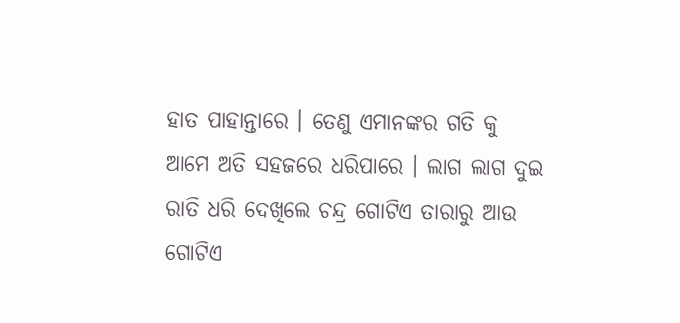ହାତ ପାହାନ୍ତାରେ । ତେଣୁ ଏମାନଙ୍କର ଗତି କୁ ଆମେ ଅତି ସହଜରେ ଧରିପାରେ । ଲାଗ ଲାଗ ଦୁଇ ରାତି ଧରି ଦେଖିଲେ ଚନ୍ଦ୍ର ଗୋଟିଏ ତାରାରୁ ଆଉ ଗୋଟିଏ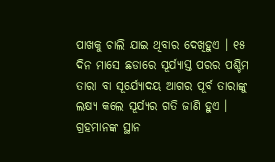ପାଖକୁ ଚାଲି ଯାଇ ଥିବାର ଦେଖିହୁଏ । ୧୫ ଦିନ ମାସେ ଛଡାରେ ସୂର୍ଯ୍ୟାସ୍ତ ପରର ପଶ୍ଚିମ ତାରା ବା ସୂର୍ଯ୍ୟୋଦୟ ଆଗର ପୂର୍ବ ତାରାଙ୍କୁ ଲକ୍ଷ୍ୟ କଲେ ସୂର୍ଯ୍ୟର ଗତି ଜାଣି ହୁଏ । ଗ୍ରହମାନଙ୍କ ସ୍ଥାନ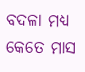ବଦଳା ମଧ୍ୟ କେତେ ମାସ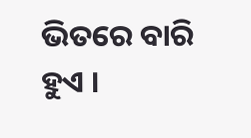ଭିତରେ ବାରି ହୁଏ ।